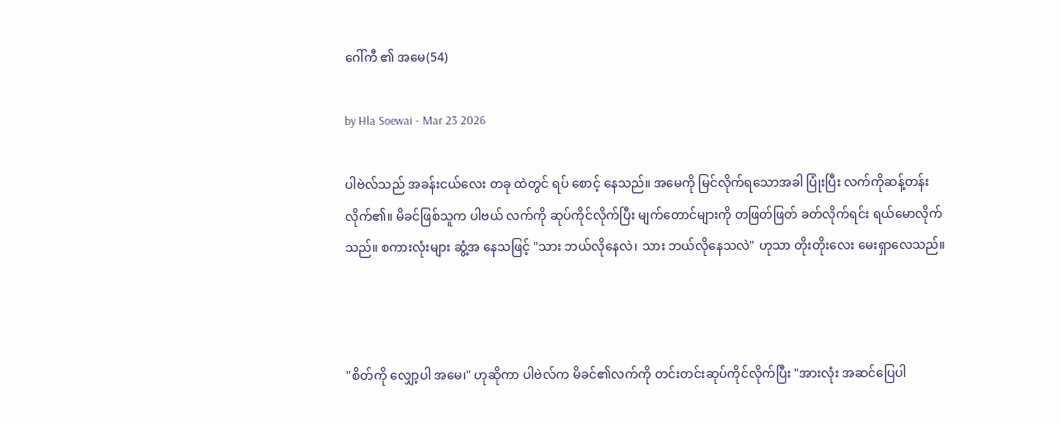ဂေါ်ကီ ၏ အမေ(54)

by Hla Soewai - Mar 23 2026

ပါဗဲလ်သည် အခန်းငယ်လေး တခု ထဲတွင် ရပ် စောင့် နေသည်။ အမေကို မြင်လိုက်ရသောအခါ ပြုံးပြီး လက်ကိုဆန့်တန်းလိုက်၏။ မိခင်ဖြစ်သူက ပါဗယ် လက်ကို ဆုပ်ကိုင်လိုက်ပြီး မျက်တောင်များကို တဖြတ်ဖြတ် ခတ်လိုက်ရင်း ရယ်မောလိုက်သည်။ စကားလုံးများ ဆွံ့အ‌ နေသဖြင့် "သား ဘယ်လိုနေလဲ၊ သား ဘယ်လိုနေသလဲ" ဟုသာ တိုးတိုးလေး မေးရှာလေသည်။



"စိတ်ကို လျှော့ပါ အမေ၊" ဟုဆိုကာ ပါဗဲလ်က မိခင်၏လက်ကို တင်းတင်းဆုပ်ကိုင်လိုက်ပြီး "အားလုံး အဆင်ပြေပါ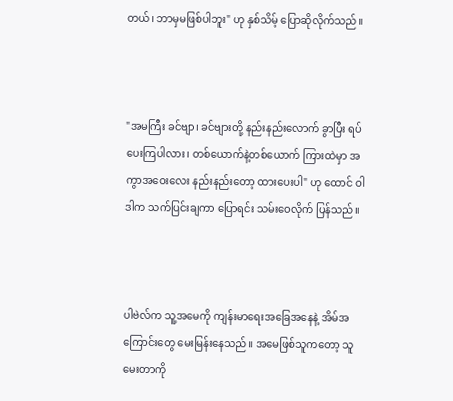တယ်၊ ဘာမှမဖြစ်ပါဘူး" ဟု နှစ်သိမ့် ပြောဆိုလိုက်သည်။



"အမကြီး ခင်ဗျာ၊ ခင်ဗျားတို့ နည်းနည်းလောက် ခွာပြီး ရပ်ပေးကြပါလား၊ တစ်ယောက်နဲ့တစ်ယောက် ကြားထဲမှာ အကွာအဝေးလေး နည်းနည်းတော့ ထားပေးပါ" ဟု ထောင် ဝါဒါက သက်ပြင်းချကာ ပြောရင်း သမ်းဝေလိုက် ပြန်သည်။



ပါဗဲလ်က သူ့အမေကို ကျန်းမာရေးအခြေအနေနဲ့ အိမ်အကြောင်းတွေ မေးမြန်းနေသည်။ အမေဖြစ်သူကတော့ သူ မေးတာကို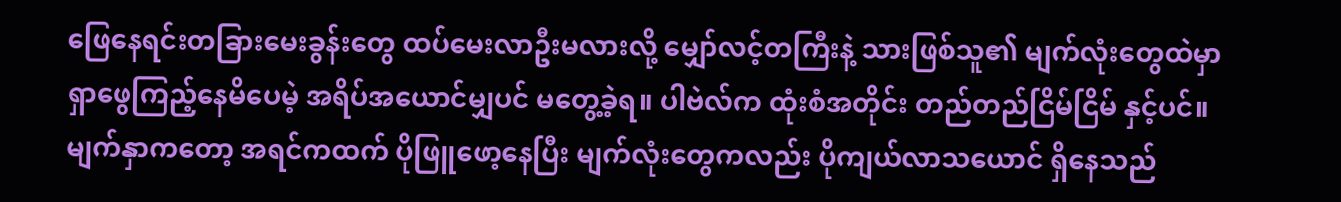ဖြေနေရင်းတခြားမေးခွန်းတွေ ထပ်မေးလာဦးမလားလို့ မျှော်လင့်တကြီးနဲ့ သားဖြစ်သူ၏ မျက်လုံးတွေထဲမှာ ရှာဖွေကြည့်နေမိပေမဲ့ အရိပ်အယောင်မျှပင် မတွေ့ခဲ့ရ။ ပါဗဲလ်က ထုံးစံအတိုင်း တည်တည်ငြိမ်ငြိမ် နှင့်ပင်။ မျက်နှာကတော့ အရင်ကထက် ပိုဖြူဖော့နေပြီး မျက်လုံးတွေကလည်း ပိုကျယ်လာသယောင် ရှိနေသည်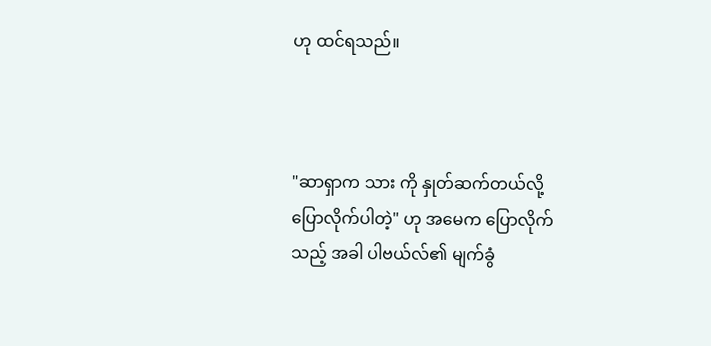ဟု ထင်ရသည်။



"ဆာရှာက သား ကို နှုတ်ဆက်တယ်လို့ ပြောလိုက်ပါတဲ့" ဟု အမေက ပြောလိုက်သည့် အခါ ပါဗယ်လ်၏ မျက်ခွံ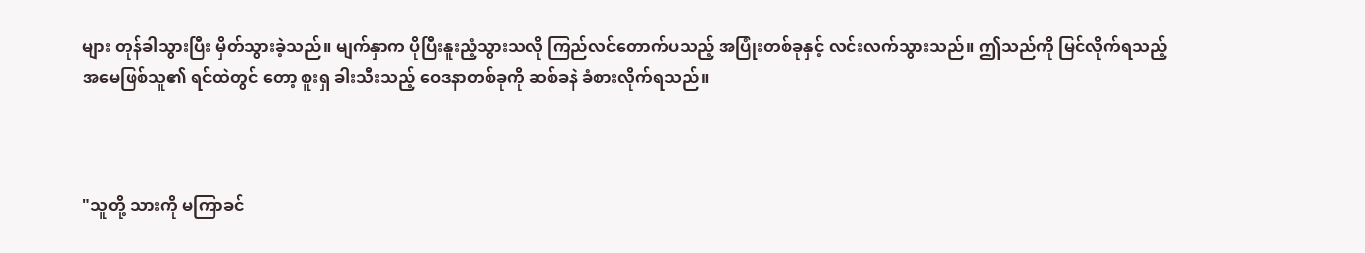များ တုန်ခါသွားပြီး မှိတ်သွားခဲ့သည်။ မျက်နှာက ပိုပြီးနူးညံ့သွားသလို ကြည်လင်တောက်ပသည့် အပြုံးတစ်ခုနှင့် လင်းလက်သွားသည်။ ဤသည်ကို မြင်လိုက်ရသည့် အမေဖြစ်သူ၏ ရင်ထဲတွင် တော့ စူးရှ ခါးသီးသည့် ဝေဒနာတစ်ခုကို ဆစ်ခနဲ ခံစားလိုက်ရသည်။



"သူတို့ သားကို မကြာခင်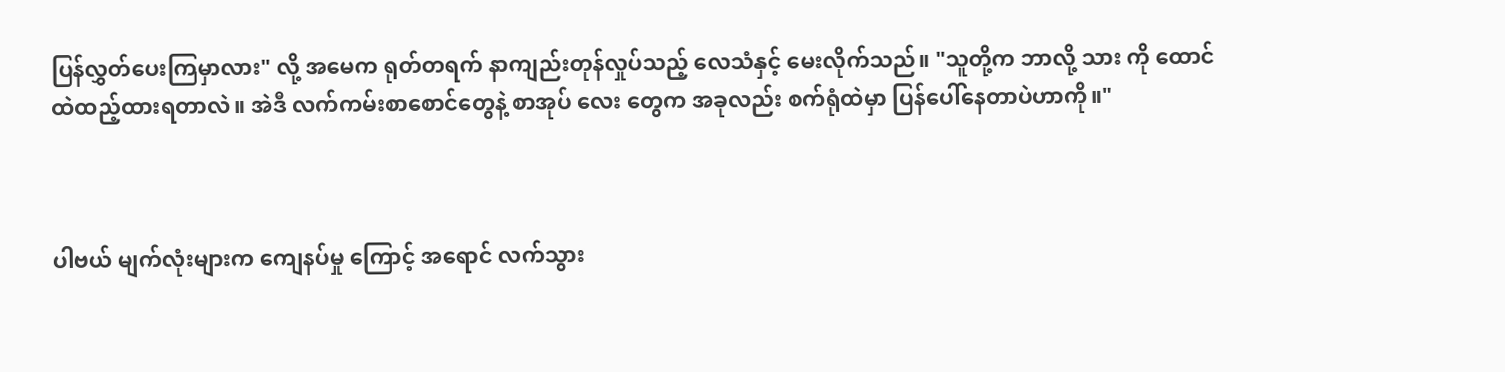ပြန်လွှတ်ပေးကြမှာလား" လို့ အမေက ရုတ်တရက် နာကျည်းတုန်လှုပ်သည့် လေသံနှင့် မေးလိုက်သည်။ "သူတို့က ဘာလို့ သား ကို ထောင်ထဲထည့်ထားရတာလဲ။ အဲဒီ လက်ကမ်းစာစောင်တွေနဲ့ စာအုပ်‌ လေး တွေက အခုလည်း စက်ရုံထဲမှာ ပြန်ပေါ်နေတာပဲဟာကို။"



ပါဗယ် မျက်လုံးများက ကျေနပ်မှု ကြောင့် အရောင် လက်သွား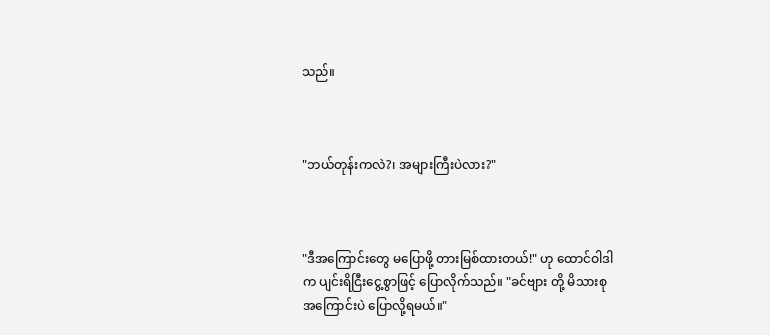သည်။



"ဘယ်တုန်းကလဲ?၊ အများကြီးပဲလား?"



"ဒီအကြောင်းတွေ မပြောဖို့ တားမြစ်ထားတယ်!" ဟု ထောင်ဝါဒါ က ပျင်းရိငြီးငွေ့စွာဖြင့် ပြောလိုက်သည်။ "ခင်ဗျား တို့ မိသားစု အကြောင်းပဲ ပြောလို့ရမယ်။"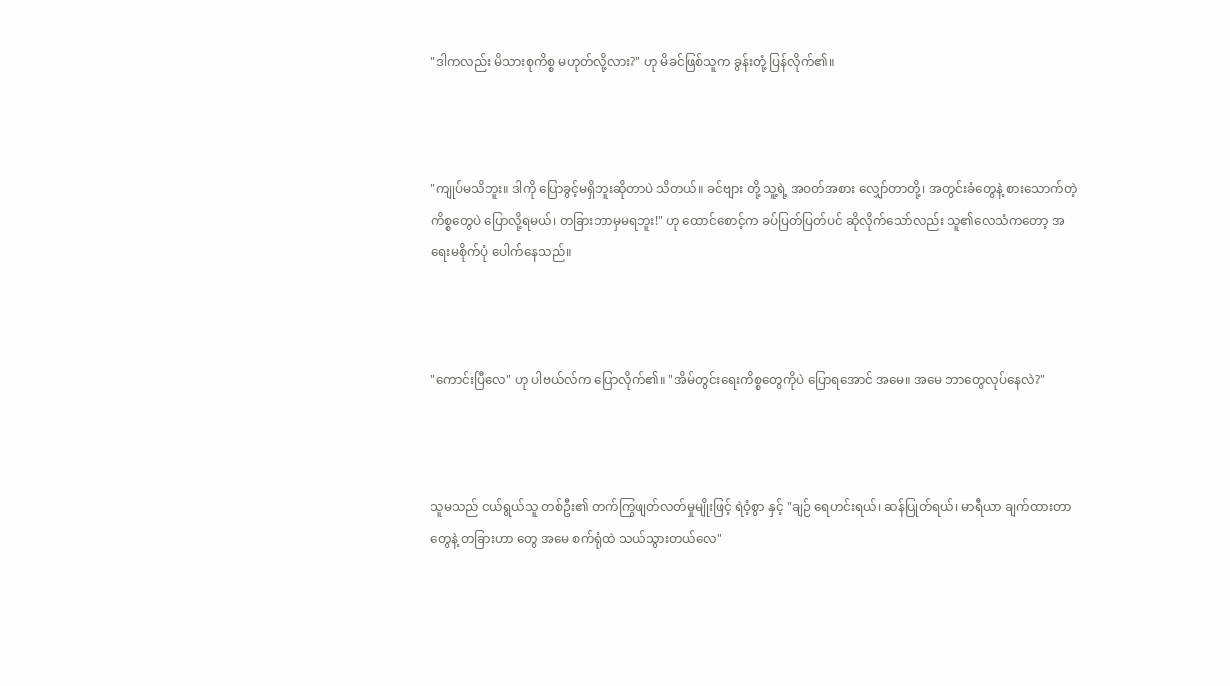"ဒါကလည်း မိသားစုကိစ္စ မဟုတ်လို့လား?" ဟု မိခင်ဖြစ်သူက ခွန်းတုံ့ ပြန်လိုက်၏။



"ကျုပ်မသိဘူး။ ဒါကို ပြောခွင့်မရှိဘူးဆိုတာပဲ သိတယ်။ ခင်ဗျား တို့ သူ့ရဲ့ အဝတ်အစား လျှော်တာတို့၊ အတွင်းခံတွေနဲ့ စားသောက်တဲ့ကိစ္စတွေပဲ ပြောလို့ရမယ်၊ တခြားဘာမှမရဘူး!" ဟု ထောင်စောင့်က ခပ်ပြတ်ပြတ်ပင် ဆိုလိုက်သော်လည်း သူ၏လေသံကတော့ အရေးမစိုက်ပုံ ပေါက်နေသည်။



"ကောင်းပြီလေ" ဟု ပါဗယ်လ်က ပြောလိုက်၏။ "အိမ်တွင်းရေးကိစ္စတွေကိုပဲ ပြောရအောင် အမေ။ အမေ ဘာတွေလုပ်နေလဲ?"



သူမသည် ငယ်ရွယ်သူ တစ်ဦး၏ တက်ကြွဖျတ်လတ်မှုမျိုးဖြင့် ရဲဝံ့စွာ နှင့် "ချဉ် ရေဟင်းရယ်၊ ဆန်ပြုတ်ရယ်၊ မာရီယာ ချက်ထားတာတွေနဲ့ တခြားဟာ တွေ အမေ စက်ရုံထဲ သယ်သွားတယ်လေ"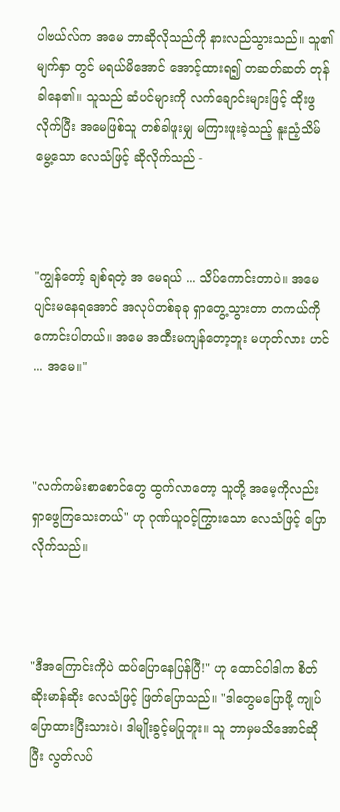ပါဗယ်လ်က အမေ ဘာဆိုလိုသည်ကို နားလည်သွားသည်။ သူ၏မျက်နှာ တွင် မရယ်မိအောင် အောင့်ထားရ၍ တဆတ်ဆတ် တုန်ခါနေ၏။ သူသည် ဆံပင်များကို လက်ချောင်းများဖြင့် ထိုးဖွလိုက်ပြီး အမေဖြစ်သူ တစ်ခါဖူးမျှ မကြားဖူးခဲ့သည့် နူးညံ့သိမ်မွေ့သော လေသံဖြင့် ဆိုလိုက်သည် -



"ကျွန်တော့် ချစ်ရတဲ့ အ မေရယ် ... သိပ်ကောင်းတာပဲ။ အမေ ပျင်းမနေရအောင် အလုပ်တစ်ခုခု ရှာတွေ့သွားတာ တကယ်ကို ကောင်းပါတယ်။ အမေ အထီးမကျန်တော့ဘူး မဟုတ်လား ဟင် ... အမေ။"



"လက်ကမ်းစာစောင်တွေ ထွက်လာတော့ သူတို့ အမေ့ကိုလည်း ရှာဖွေကြသေးတယ်" ဟု ဂုဏ်ယူဝင့်ကြွားသော လေသံဖြင့် ပြောလိုက်သည်။



"ဒီအကြောင်းကိုပဲ ထပ်ပြောနေပြန်ပြီ!" ဟု ထောင်ဝါဒါက စိတ်ဆိုးမာန်ဆိုး လေသံဖြင့် ဖြတ်ပြောသည်။ "ဒါတွေမပြောဖို့ ကျုပ်ပြောထားပြီးသားပဲ၊ ဒါမျိုးခွင့်မပြုဘူး။ သူ ဘာမှမသိအောင်ဆိုပြီး လွတ်လပ်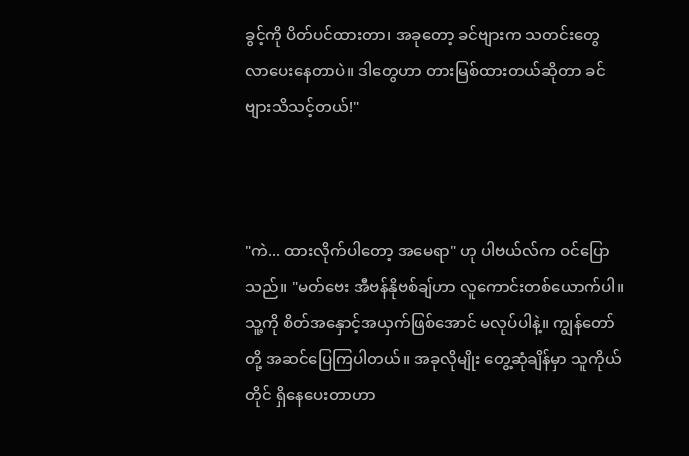ခွင့်ကို ပိတ်ပင်ထားတာ၊ အခုတော့ ခင်ဗျားက သတင်းတွေ လာပေးနေတာပဲ။ ဒါတွေဟာ တားမြစ်ထားတယ်ဆိုတာ ခင်ဗျားသိသင့်တယ်!"



"ကဲ... ထားလိုက်ပါတော့ အမေရာ" ဟု ပါဗယ်လ်က ဝင်ပြောသည်။ "မတ်ဗေး အီဗန်နိုဗစ်ချ်ဟာ လူကောင်းတစ်ယောက်ပါ။ သူ့ကို စိတ်အနှောင့်အယှက်ဖြစ်အောင် မလုပ်ပါနဲ့။ ကျွန်တော်တို့ အဆင်ပြေကြပါတယ်။ အခုလိုမျိုး တွေ့ဆုံချိန်မှာ သူကိုယ်တိုင် ရှိနေပေးတာဟာ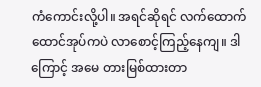ကံကောင်းလို့ပါ။ အရင်ဆိုရင် လက်ထောက်ထောင်အုပ်ကပဲ လာစောင့်ကြည့်နေကျ။ ဒါကြောင့် အမေ တားမြစ်ထားတာ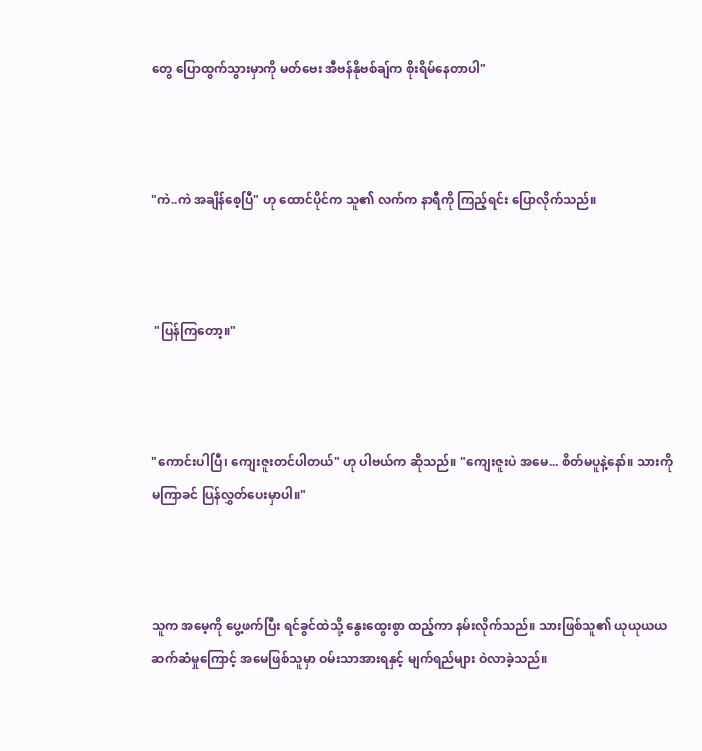တွေ ပြောထွက်သွားမှာကို မတ်ဗေး အီဗန်နိုဗစ်ချ်က စိုးရိမ်နေတာပါ"



"ကဲ..ကဲ အချိန်စေ့ပြီ" ဟု ထောင်ပိုင်က သူ၏ လက်က နာရီကို ကြည့်ရင်း ပြောလိုက်သည်။



 "ပြန်ကြတော့။"



"ကောင်းပါပြီ၊ ကျေးဇူးတင်ပါတယ်" ဟု ပါဗယ်က ဆိုသည်။ "ကျေးဇူးပဲ အမေ... စိတ်မပူနဲ့နော်။ သားကို မကြာခင် ပြန်လွှတ်ပေးမှာပါ။"



သူက အမေ့ကို ပွေ့ဖက်ပြီး ရင်ခွင်ထဲသို့ နွေးထွေးစွာ ထည့်ကာ နမ်းလိုက်သည်။ သားဖြစ်သူ၏ ယုယုယယ ဆက်ဆံမှုကြောင့် အမေဖြစ်သူမှာ ဝမ်းသာအားရနှင့် မျက်ရည်များ ဝဲလာခဲ့သည်။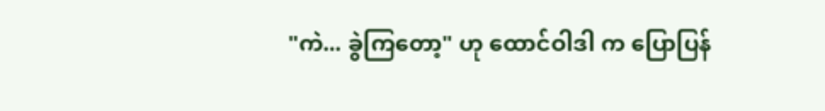"ကဲ... ခွဲကြတော့" ဟု ထောင်ဝါဒါ က ပြောပြန်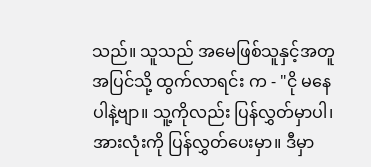သည်။ သူသည် အမေဖြစ်သူနှင့်အတူ အပြင်သို့ ထွက်လာရင်း က - "ငို မနေ ပါနဲ့ဗျာ။ သူ့ကိုလည်း ပြန်လွှတ်မှာပါ၊ အားလုံးကို ပြန်လွှတ်ပေးမှာ။ ဒီမှာ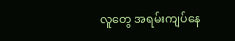လူတွေ အရမ်းကျပ်နေ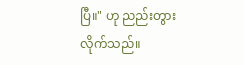ပြီ။" ဟု ညည်းတွားလိုက်သည်။